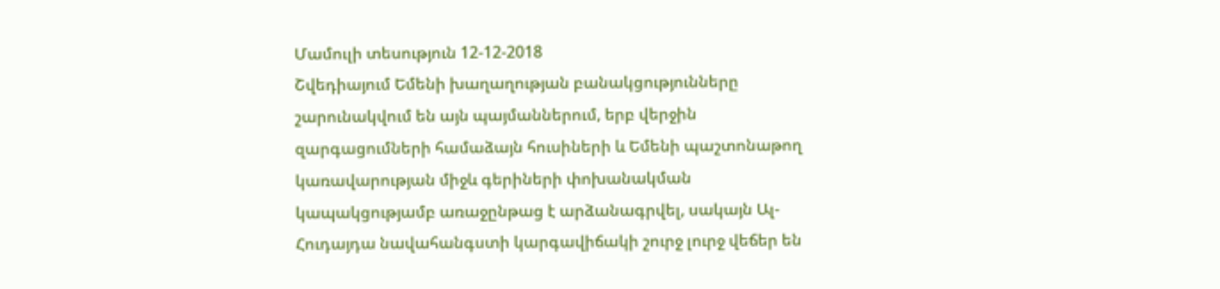Մամուլի տեսություն 12-12-2018
Շվեդիայում Եմենի խաղաղության բանակցությունները շարունակվում են այն պայմաններում, երբ վերջին զարգացումների համաձայն հուսիների և Եմենի պաշտոնաթող կառավարության միջև գերիների փոխանակման կապակցությամբ առաջընթաց է արձանագրվել, սակայն Ալ-Հուդայդա նավահանգստի կարգավիճակի շուրջ լուրջ վեճեր են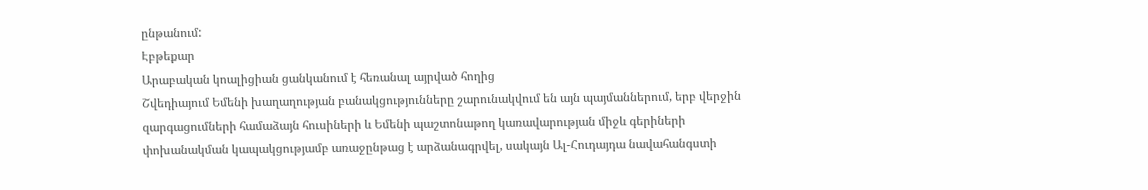ընթանում:
Էբթեքար
Արաբական կոալիցիան ցանկանում է հեռանալ այրված հողից
Շվեդիայում Եմենի խաղաղության բանակցությունները շարունակվում են այն պայմաններում, երբ վերջին զարգացումների համաձայն հուսիների և Եմենի պաշտոնաթող կառավարության միջև գերիների փոխանակման կապակցությամբ առաջընթաց է արձանագրվել, սակայն Ալ-Հուդայդա նավահանգստի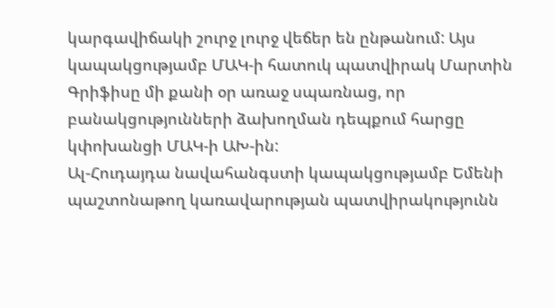կարգավիճակի շուրջ լուրջ վեճեր են ընթանում: Այս կապակցությամբ ՄԱԿ-ի հատուկ պատվիրակ Մարտին Գրիֆիսը մի քանի օր առաջ սպառնաց, որ բանակցությունների ձախողման դեպքում հարցը կփոխանցի ՄԱԿ-ի ԱԽ-ին:
Ալ-Հուդայդա նավահանգստի կապակցությամբ Եմենի պաշտոնաթող կառավարության պատվիրակությունն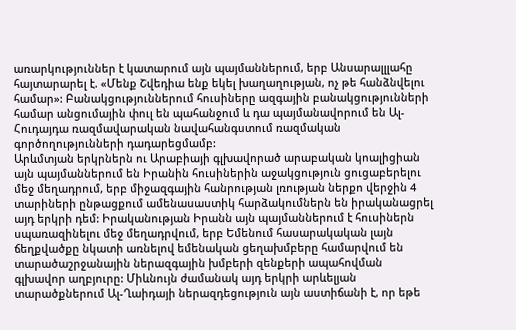առարկություններ է կատարում այն պայմաններում, երբ Անսարալլլահը հայտարարել է. «Մենք Շվեդիա ենք եկել խաղաղության, ոչ թե հանձնվելու համար»: Բանակցություններում հուսիները ազգային բանակցությունների համար անցումային փուլ են պահանջում և դա պայմանավորում են Ալ-Հուդայդա ռազմավարական նավահանգստում ռազմական գործողությունների դադարեցմամբ:
Արևմտյան երկրներն ու Արաբիայի գլխավորած արաբական կոալիցիան այն պայմաններում են Իրանին հուսիներին աջակցություն ցուցաբերելու մեջ մեղադրում, երբ միջազգային հանրության լռության ներքո վերջին 4 տարիների ընթացքում ամենասաստիկ հարձակումներն են իրականացրել այդ երկրի դեմ: Իրականության Իրանն այն պայմաններում է հուսիներն սպառազինելու մեջ մեղադրվում, երբ Եմենում հասարակական լայն ճեղքվածքը նկատի առնելով եմենական ցեղախմբերը համարվում են տարածաշրջանային ներազգային խմբերի զենքերի ապահովման գլխավոր աղբյուրը: Միևնույն ժամանակ այդ երկրի արևելյան տարածքներում Ալ-Ղաիդայի ներազդեցություն այն աստիճանի է, որ եթե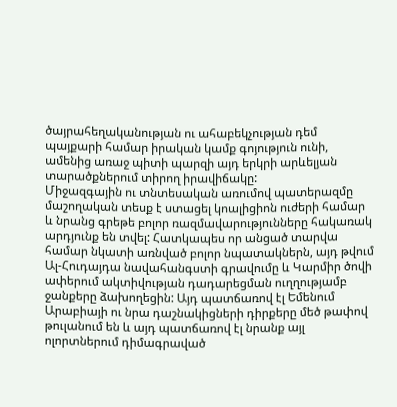ծայրահեղականության ու ահաբեկչության դեմ պայքարի համար իրական կամք գոյություն ունի, ամենից առաջ պիտի պարզի այդ երկրի արևելյան տարածքներում տիրող իրավիճակը:
Միջազգային ու տնտեսական առումով պատերազմը մաշողական տեսք է ստացել կոալիցիոն ուժերի համար և նրանց գրեթե բոլոր ռազմավարությունները հակառակ արդյունք են տվել: Հատկապես որ անցած տարվա համար նկատի առնված բոլոր նպատակներն, այդ թվում Ալ-Հուդայդա նավահանգստի գրավումը և Կարմիր ծովի ափերում ակտիվության դադարեցման ուղղությամբ ջանքերը ձախողեցին: Այդ պատճառով էլ Եմենում Արաբիայի ու նրա դաշնակիցների դիրքերը մեծ թափով թուլանում են և այդ պատճառով էլ նրանք այլ ոլորտներում դիմագրաված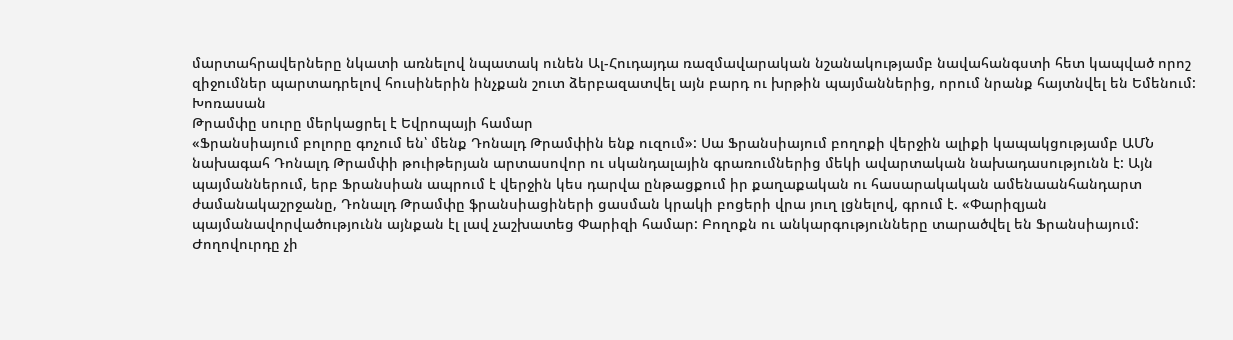մարտահրավերները նկատի առնելով նպատակ ունեն Ալ-Հուդայդա ռազմավարական նշանակությամբ նավահանգստի հետ կապված որոշ զիջումներ պարտադրելով հուսիներին ինչքան շուտ ձերբազատվել այն բարդ ու խրթին պայմաններից, որում նրանք հայտնվել են Եմենում:
Խոռասան
Թրամփը սուրը մերկացրել է Եվրոպայի համար
«Ֆրանսիայում բոլորը գոչում են՝ մենք Դոնալդ Թրամփին ենք ուզում»: Սա Ֆրանսիայում բողոքի վերջին ալիքի կապակցությամբ ԱՄՆ նախագահ Դոնալդ Թրամփի թուիթերյան արտասովոր ու սկանդալային գրառումներից մեկի ավարտական նախադասությունն է: Այն պայմաններում, երբ Ֆրանսիան ապրում է վերջին կես դարվա ընթացքում իր քաղաքական ու հասարակական ամենաանհանդարտ ժամանակաշրջանը, Դոնալդ Թրամփը ֆրանսիացիների ցասման կրակի բոցերի վրա յուղ լցնելով, գրում է. «Փարիզյան պայմանավորվածությունն այնքան էլ լավ չաշխատեց Փարիզի համար: Բողոքն ու անկարգությունները տարածվել են Ֆրանսիայում: Ժողովուրդը չի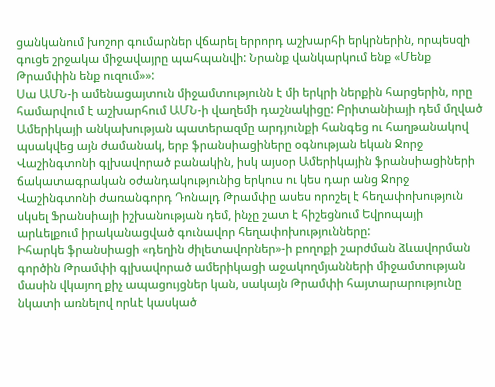ցանկանում խոշոր գումարներ վճարել երրորդ աշխարհի երկրներին, որպեսզի գուցե շրջակա միջավայրը պահպանվի: Նրանք վանկարկում ենք «Մենք Թրամփին ենք ուզում»»:
Սա ԱՄՆ-ի ամենացայտուն միջամտությունն է մի երկրի ներքին հարցերին, որը համարվում է աշխարհում ԱՄՆ-ի վաղեմի դաշնակիցը: Բրիտանիայի դեմ մղված Ամերիկայի անկախության պատերազմը արդյունքի հանգեց ու հաղթանակով պսակվեց այն ժամանակ, երբ ֆրանսիացիները օգնության եկան Ջորջ Վաշինգտոնի գլխավորած բանակին, իսկ այսօր Ամերիկային ֆրանսիացիների ճակատագրական օժանդակությունից երկուս ու կես դար անց Ջորջ Վաշինգտոնի ժառանգորդ Դոնալդ Թրամփը ասես որոշել է հեղափոխություն սկսել Ֆրանսիայի իշխանության դեմ, ինչը շատ է հիշեցնում Եվրոպայի արևելքում իրականացված գունավոր հեղափոխությունները:
Իհարկե ֆրանսիացի «դեղին ժիլետավորներ»-ի բողոքի շարժման ձևավորման գործին Թրամփի գլխավորած ամերիկացի աջակողմյանների միջամտության մասին վկայող քիչ ապացույցներ կան, սակայն Թրամփի հայտարարությունը նկատի առնելով որևէ կասկած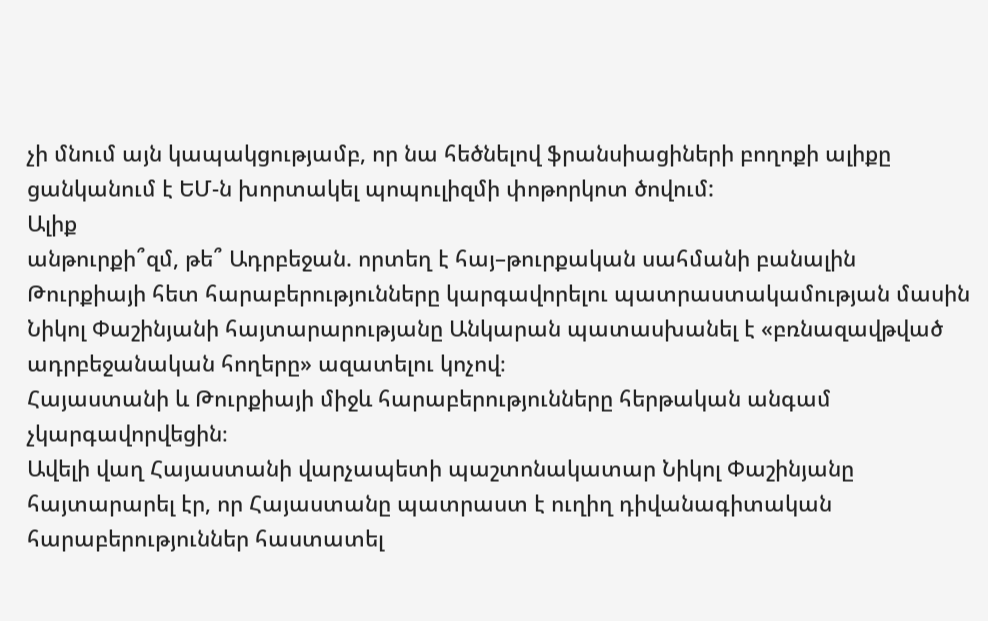չի մնում այն կապակցությամբ, որ նա հեծնելով ֆրանսիացիների բողոքի ալիքը ցանկանում է ԵՄ-ն խորտակել պոպուլիզմի փոթորկոտ ծովում:
Ալիք
անթուրքի՞զմ, թե՞ Ադրբեջան. որտեղ է հայ–թուրքական սահմանի բանալին
Թուրքիայի հետ հարաբերությունները կարգավորելու պատրաստակամության մասին Նիկոլ Փաշինյանի հայտարարությանը Անկարան պատասխանել է «բռնազավթված ադրբեջանական հողերը» ազատելու կոչով։
Հայաստանի և Թուրքիայի միջև հարաբերությունները հերթական անգամ չկարգավորվեցին։
Ավելի վաղ Հայաստանի վարչապետի պաշտոնակատար Նիկոլ Փաշինյանը հայտարարել էր, որ Հայաստանը պատրաստ է ուղիղ դիվանագիտական հարաբերություններ հաստատել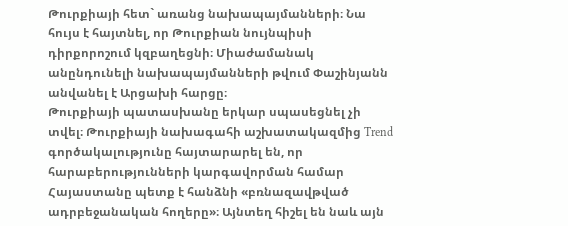Թուրքիայի հետ` առանց նախապայմանների։ Նա հույս է հայտնել, որ Թուրքիան նույնպիսի դիրքորոշում կզբաղեցնի։ Միաժամանակ անընդունելի նախապայմանների թվում Փաշինյանն անվանել է Արցախի հարցը։
Թուրքիայի պատասխանը երկար սպասեցնել չի տվել։ Թուրքիայի նախագահի աշխատակազմից Trend գործակալությունը հայտարարել են, որ հարաբերությունների կարգավորման համար Հայաստանը պետք է հանձնի «բռնազավթված ադրբեջանական հողերը»։ Այնտեղ հիշել են նաև այն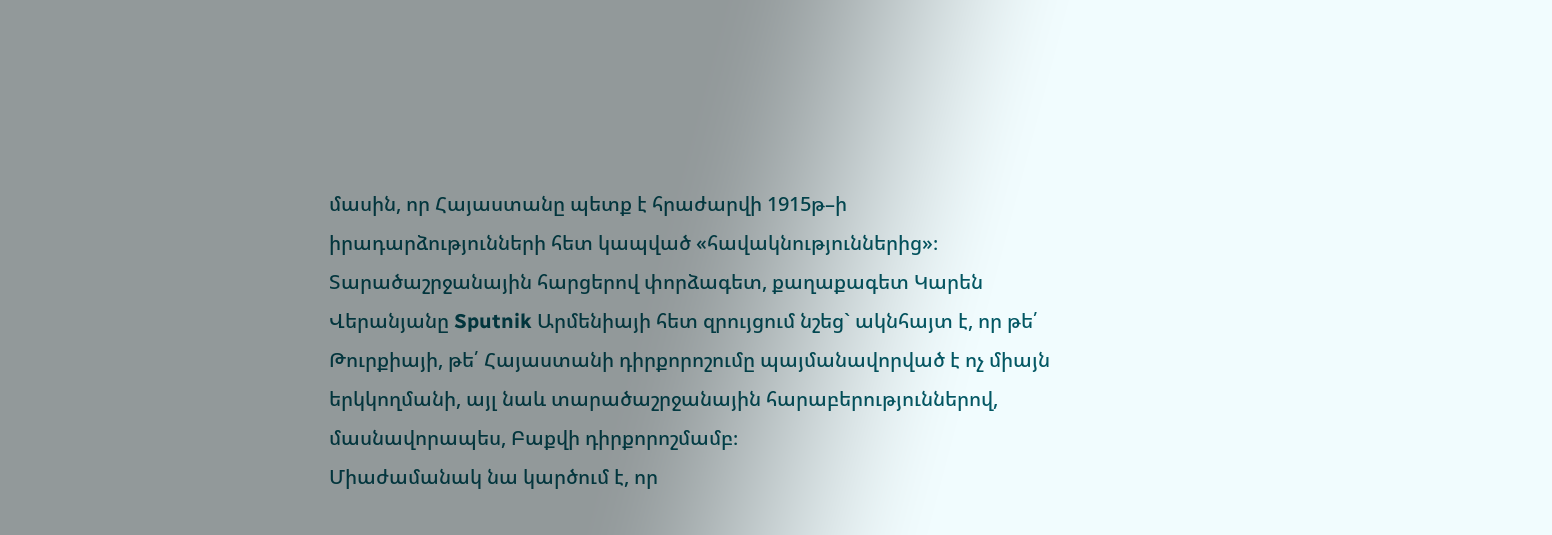մասին, որ Հայաստանը պետք է հրաժարվի 1915թ–ի իրադարձությունների հետ կապված «հավակնություններից»։
Տարածաշրջանային հարցերով փորձագետ, քաղաքագետ Կարեն Վերանյանը Sputnik Արմենիայի հետ զրույցում նշեց` ակնհայտ է, որ թե՛ Թուրքիայի, թե՛ Հայաստանի դիրքորոշումը պայմանավորված է ոչ միայն երկկողմանի, այլ նաև տարածաշրջանային հարաբերություններով, մասնավորապես, Բաքվի դիրքորոշմամբ։
Միաժամանակ նա կարծում է, որ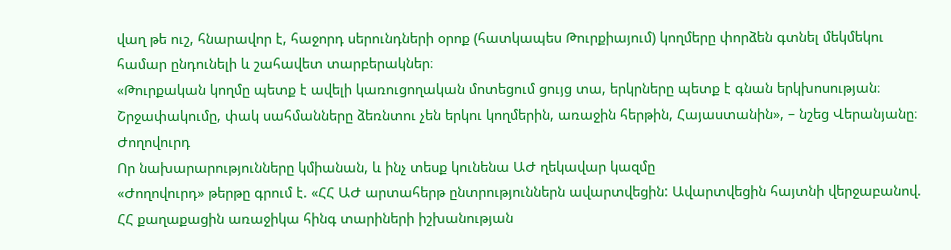վաղ թե ուշ, հնարավոր է, հաջորդ սերունդների օրոք (հատկապես Թուրքիայում) կողմերը փորձեն գտնել մեկմեկու համար ընդունելի և շահավետ տարբերակներ։
«Թուրքական կողմը պետք է ավելի կառուցողական մոտեցում ցույց տա, երկրները պետք է գնան երկխոսության։ Շրջափակումը, փակ սահմանները ձեռնտու չեն երկու կողմերին, առաջին հերթին, Հայաստանին», – նշեց Վերանյանը։
Ժողովուրդ
Որ նախարարությունները կմիանան, և ինչ տեսք կունենա ԱԺ ղեկավար կազմը
«Ժողովուրդ» թերթը գրում է. «ՀՀ ԱԺ արտահերթ ընտրություններն ավարտվեցին: Ավարտվեցին հայտնի վերջաբանով. ՀՀ քաղաքացին առաջիկա հինգ տարիների իշխանության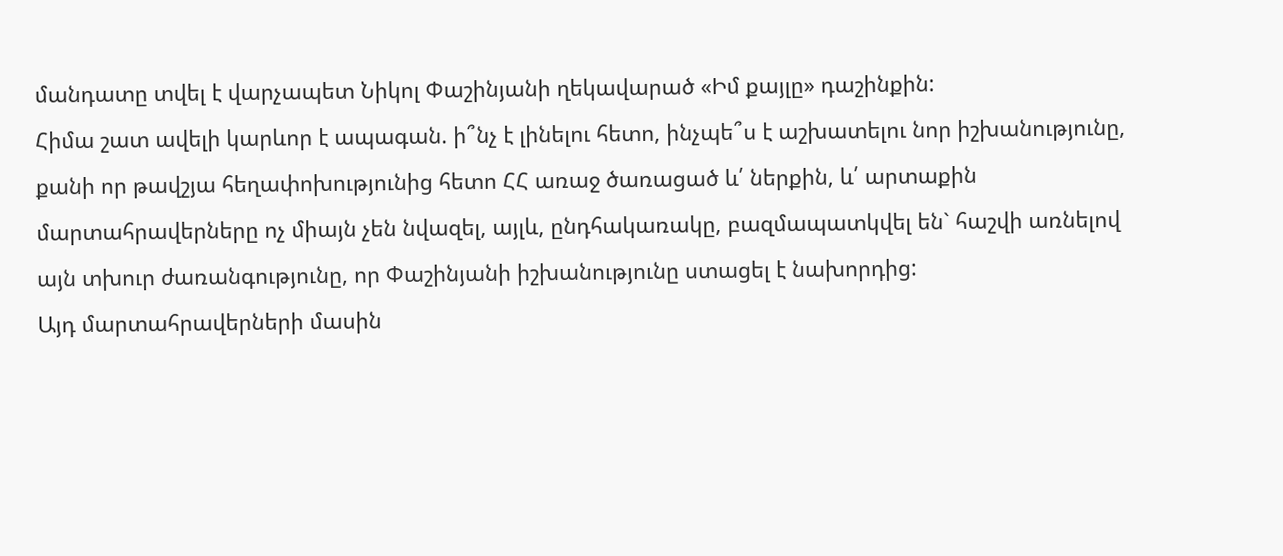մանդատը տվել է վարչապետ Նիկոլ Փաշինյանի ղեկավարած «Իմ քայլը» դաշինքին:
Հիմա շատ ավելի կարևոր է ապագան. ի՞նչ է լինելու հետո, ինչպե՞ս է աշխատելու նոր իշխանությունը, քանի որ թավշյա հեղափոխությունից հետո ՀՀ առաջ ծառացած և՛ ներքին, և՛ արտաքին մարտահրավերները ոչ միայն չեն նվազել, այլև, ընդհակառակը, բազմապատկվել են` հաշվի առնելով այն տխուր ժառանգությունը, որ Փաշինյանի իշխանությունը ստացել է նախորդից:
Այդ մարտահրավերների մասին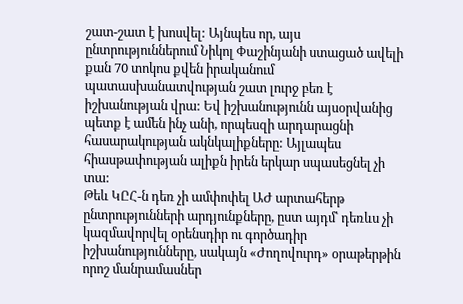շատ-շատ է խոսվել: Այնպես որ, այս ընտրություններում Նիկոլ Փաշինյանի ստացած ավելի քան 70 տոկոս քվեն իրականում պատասխանատվության շատ լուրջ բեռ է իշխանության վրա: Եվ իշխանությունն այսօրվանից պետք է ամեն ինչ անի, որպեսզի արդարացնի հասարակության ակնկալիքները: Այլապես հիասթափության ալիքն իրեն երկար սպասեցնել չի տա:
Թեև ԿԸՀ-ն դեռ չի ամփոփել ԱԺ արտահերթ ընտրությունների արդյունքները, ըստ այդմ՝ դեռևս չի կազմավորվել օրենսդիր ու գործադիր իշխանությունները, սակայն «Ժողովուրդ» օրաթերթին որոշ մանրամասներ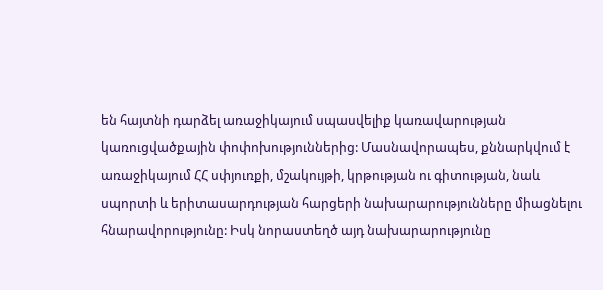են հայտնի դարձել առաջիկայում սպասվելիք կառավարության կառուցվածքային փոփոխություններից: Մասնավորապես, քննարկվում է առաջիկայում ՀՀ սփյուռքի, մշակույթի, կրթության ու գիտության, նաև սպորտի և երիտասարդության հարցերի նախարարությունները միացնելու հնարավորությունը: Իսկ նորաստեղծ այդ նախարարությունը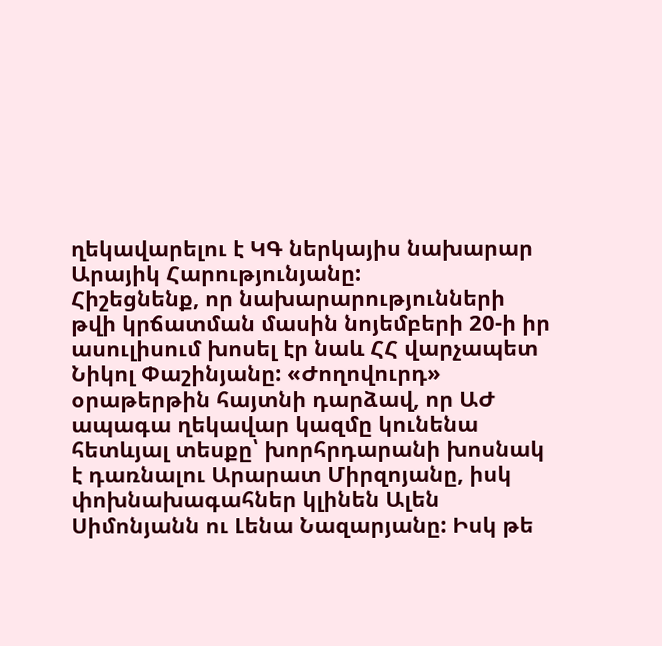ղեկավարելու է ԿԳ ներկայիս նախարար Արայիկ Հարությունյանը:
Հիշեցնենք, որ նախարարությունների թվի կրճատման մասին նոյեմբերի 20-ի իր ասուլիսում խոսել էր նաև ՀՀ վարչապետ Նիկոլ Փաշինյանը: «Ժողովուրդ» օրաթերթին հայտնի դարձավ, որ ԱԺ ապագա ղեկավար կազմը կունենա հետևյալ տեսքը՝ խորհրդարանի խոսնակ է դառնալու Արարատ Միրզոյանը, իսկ փոխնախագահներ կլինեն Ալեն Սիմոնյանն ու Լենա Նազարյանը: Իսկ թե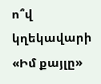ո՞վ կղեկավարի «Իմ քայլը»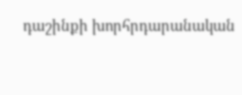դաշինքի խորհրդարանական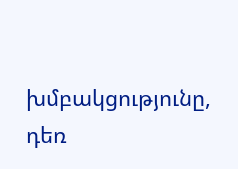խմբակցությունը, դեռ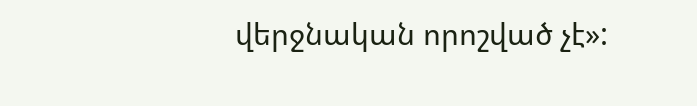վերջնական որոշված չէ»: